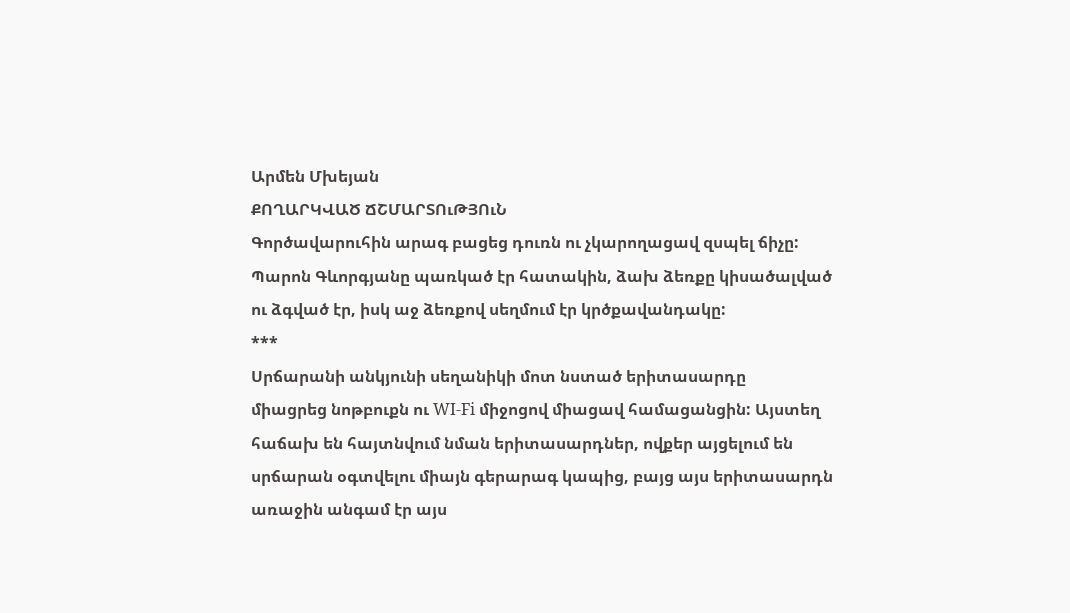Արմեն Մխեյան
ՔՈՂԱՐԿՎԱԾ ՃՇՄԱՐՏՈւԹՅՈւՆ
Գործավարուհին արագ բացեց դուռն ու չկարողացավ զսպել ճիչը:
Պարոն Գևորգյանը պառկած էր հատակին, ձախ ձեռքը կիսածալված
ու ձգված էր, իսկ աջ ձեռքով սեղմում էր կրծքավանդակը:
***
Սրճարանի անկյունի սեղանիկի մոտ նստած երիտասարդը
միացրեց նոթբուքն ու WI-Fi միջոցով միացավ համացանցին: Այստեղ
հաճախ են հայտնվում նման երիտասարդներ, ովքեր այցելում են
սրճարան օգտվելու միայն գերարագ կապից, բայց այս երիտասարդն
առաջին անգամ էր այս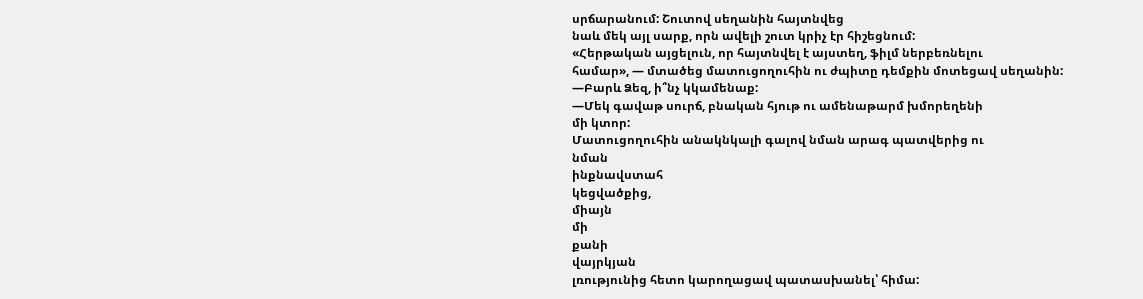սրճարանում: Շուտով սեղանին հայտնվեց
նաև մեկ այլ սարք, որն ավելի շուտ կրիչ էր հիշեցնում:
«Հերթական այցելուն, որ հայտնվել է այստեղ, ֆիլմ ներբեռնելու
համար», ― մտածեց մատուցողուհին ու ժպիտը դեմքին մոտեցավ սեղանին:
―Բարև Ձեզ, ի՞նչ կկամենաք:
―Մեկ գավաթ սուրճ, բնական հյութ ու ամենաթարմ խմորեղենի
մի կտոր:
Մատուցողուհին անակնկալի գալով նման արագ պատվերից ու
նման
ինքնավստահ
կեցվածքից,
միայն
մի
քանի
վայրկյան
լռությունից հետո կարողացավ պատասխանել՝ հիմա: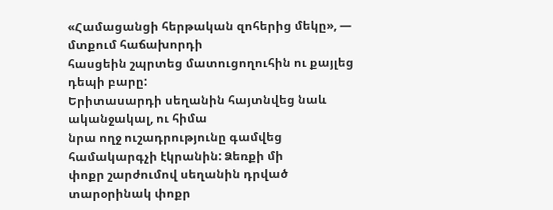«Համացանցի հերթական զոհերից մեկը», ― մտքում հաճախորդի
հասցեին շպրտեց մատուցողուհին ու քայլեց դեպի բարը:
Երիտասարդի սեղանին հայտնվեց նաև ականջակալ, ու հիմա
նրա ողջ ուշադրությունը գամվեց համակարգչի էկրանին: Ձեռքի մի
փոքր շարժումով սեղանին դրված տարօրինակ փոքր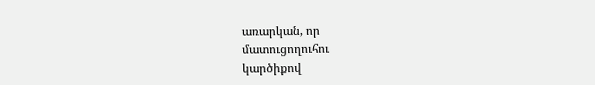առարկան, որ
մատուցողուհու
կարծիքով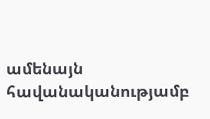ամենայն հավանականությամբ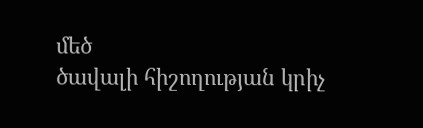մեծ
ծավալի հիշողության կրիչ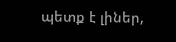պետք է լիներ,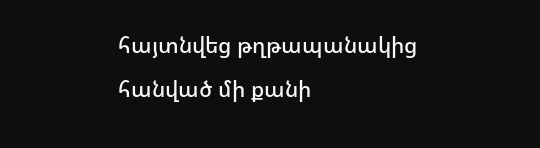հայտնվեց թղթապանակից
հանված մի քանի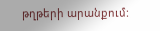թղթերի արանքում: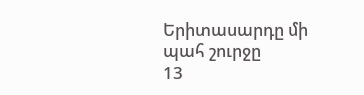Երիտասարդը մի պահ շուրջը
13